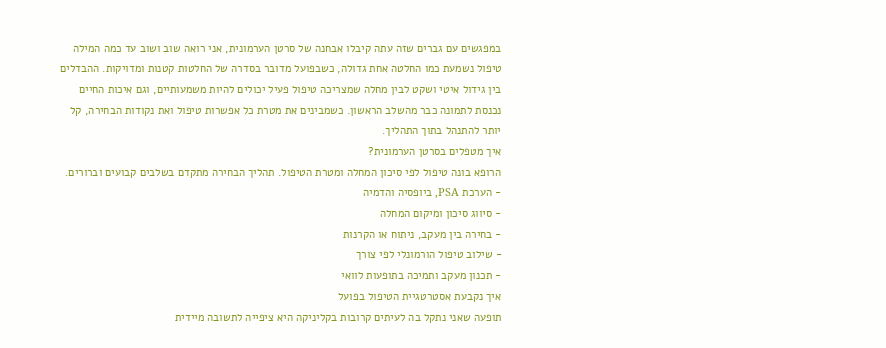במפגשים עם גברים שזה עתה קיבלו אבחנה של סרטן הערמונית, אני רואה שוב ושוב עד כמה המילה טיפול נשמעת כמו החלטה אחת גדולה, כשבפועל מדובר בסדרה של החלטות קטנות ומדויקות. ההבדלים בין גידול איטי ושקט לבין מחלה שמצריכה טיפול פעיל יכולים להיות משמעותיים, וגם איכות החיים נכנסת לתמונה כבר מהשלב הראשון. כשמבינים את מטרת כל אפשרות טיפול ואת נקודות הבחירה, קל יותר להתנהל בתוך התהליך.
איך מטפלים בסרטן הערמונית?
הרופא בונה טיפול לפי סיכון המחלה ומטרת הטיפול. תהליך הבחירה מתקדם בשלבים קבועים וברורים.
- הערכת PSA, ביופסיה והדמיה
- סיווג סיכון ומיקום המחלה
- בחירה בין מעקב, ניתוח או הקרנות
- שילוב טיפול הורמונלי לפי צורך
- תכנון מעקב ותמיכה בתופעות לוואי
איך נקבעת אסטרטגיית הטיפול בפועל
תופעה שאני נתקל בה לעיתים קרובות בקליניקה היא ציפייה לתשובה מיידית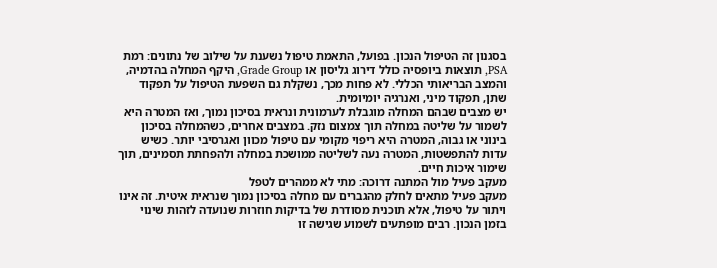בסגנון זה הטיפול הנכון. בפועל, התאמת טיפול נשענת על שילוב של נתונים: רמת PSA, תוצאות ביופסיה כולל דירוג גליסון או Grade Group, היקף המחלה בהדמיה, והמצב הבריאותי הכללי. לא פחות מכך, נשקלת גם השפעת הטיפול על תפקוד שתן, תפקוד מיני, ואנרגיה יומיומית.
יש מצבים שבהם המחלה מוגבלת לערמונית ונראית בסיכון נמוך, ואז המטרה היא לשמור על שליטה במחלה תוך צמצום נזק. במצבים אחרים, כשהמחלה בסיכון בינוני או גבוה, המטרה היא ריפוי מקומי עם טיפול מכוון ואגרסיבי יותר. כשיש עדות להתפשטות, המטרה נעה לשליטה ממושכת במחלה ולהפחתת תסמינים, תוך שימור איכות חיים.
מעקב פעיל מול המתנה דרוכה: מתי לא ממהרים לטפל
מעקב פעיל מתאים לחלק מהגברים עם מחלה בסיכון נמוך שנראית איטית. זה אינו ויתור על טיפול, אלא תוכנית מסודרת של בדיקות חוזרות שנועדה לזהות שינוי בזמן הנכון. רבים מופתעים לשמוע שגישה זו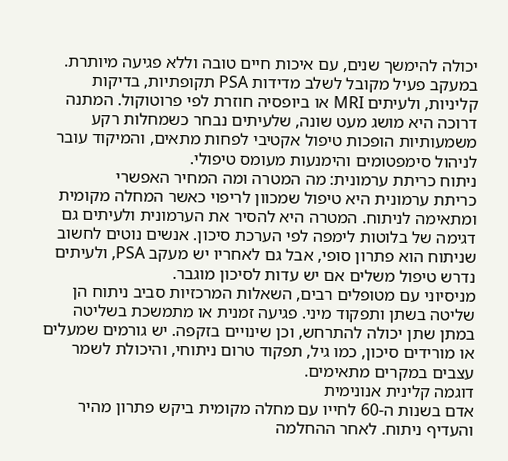יכולה להימשך שנים, עם איכות חיים טובה וללא פגיעה מיותרת.
במעקב פעיל מקובל לשלב מדידות PSA תקופתיות, בדיקות קליניות, ולעיתים MRI או ביופסיה חוזרת לפי פרוטוקול. המתנה דרוכה היא מושג מעט שונה, שלעיתים נבחר כשמחלות רקע משמעותיות הופכות טיפול אקטיבי לפחות מתאים, והמיקוד עובר לניהול סימפטומים והימנעות מעומס טיפולי.
ניתוח כריתת ערמונית: מה המטרה ומה המחיר האפשרי
כריתת ערמונית היא טיפול שמכוון לריפוי כאשר המחלה מקומית ומתאימה לניתוח. המטרה היא להסיר את הערמונית ולעיתים גם דגימה של בלוטות לימפה לפי הערכת סיכון. אנשים נוטים לחשוב שניתוח הוא פתרון סופי, אבל גם לאחריו יש מעקב PSA, ולעיתים נדרש טיפול משלים אם יש עדות לסיכון מוגבר.
מניסיוני עם מטופלים רבים, השאלות המרכזיות סביב ניתוח הן שליטה בשתן ותפקוד מיני. פגיעה זמנית או מתמשכת בשליטה במתן שתן יכולה להתרחש, וכן שינויים בזקפה. יש גורמים שמעלים או מורידים סיכון, כמו גיל, תפקוד טרום ניתוחי, והיכולת לשמר עצבים במקרים מתאימים.
דוגמה קלינית אנונימית
אדם בשנות ה-60 לחייו עם מחלה מקומית ביקש פתרון מהיר והעדיף ניתוח. לאחר ההחלמה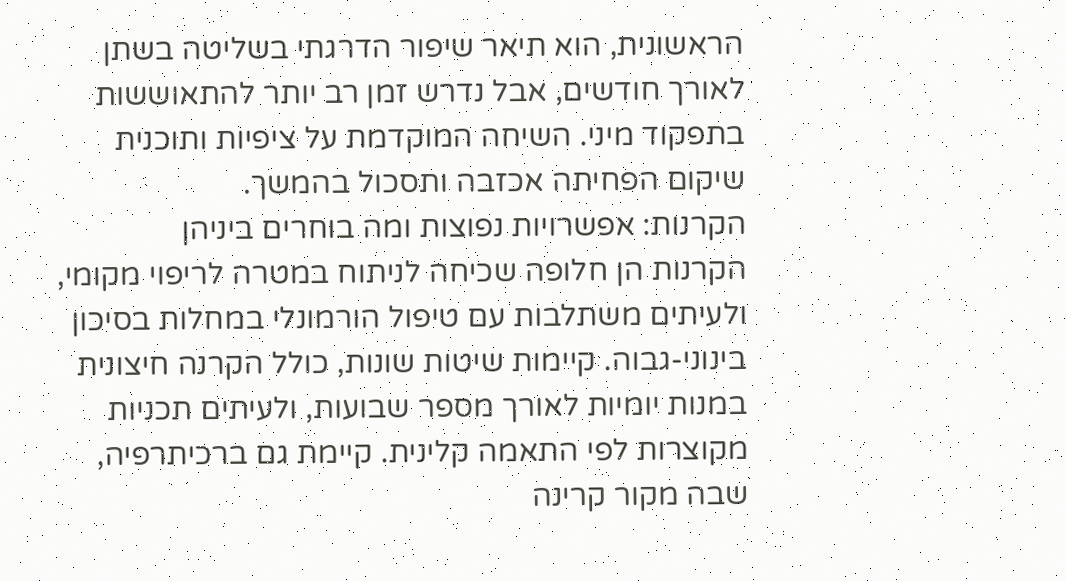הראשונית, הוא תיאר שיפור הדרגתי בשליטה בשתן לאורך חודשים, אבל נדרש זמן רב יותר להתאוששות בתפקוד מיני. השיחה המוקדמת על ציפיות ותוכנית שיקום הפחיתה אכזבה ותסכול בהמשך.
הקרנות: אפשרויות נפוצות ומה בוחרים ביניהן
הקרנות הן חלופה שכיחה לניתוח במטרה לריפוי מקומי, ולעיתים משתלבות עם טיפול הורמונלי במחלות בסיכון בינוני-גבוה. קיימות שיטות שונות, כולל הקרנה חיצונית במנות יומיות לאורך מספר שבועות, ולעיתים תכניות מקוצרות לפי התאמה קלינית. קיימת גם ברכיתרפיה, שבה מקור קרינה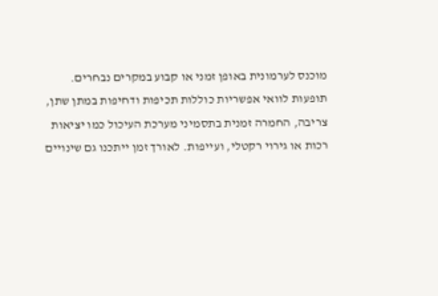מוכנס לערמונית באופן זמני או קבוע במקרים נבחרים.
תופעות לוואי אפשריות כוללות תכיפות ודחיפות במתן שתן, צריבה, החמרה זמנית בתסמיני מערכת העיכול כמו יציאות רכות או גירוי רקטלי, ועייפות. לאורך זמן ייתכנו גם שינויים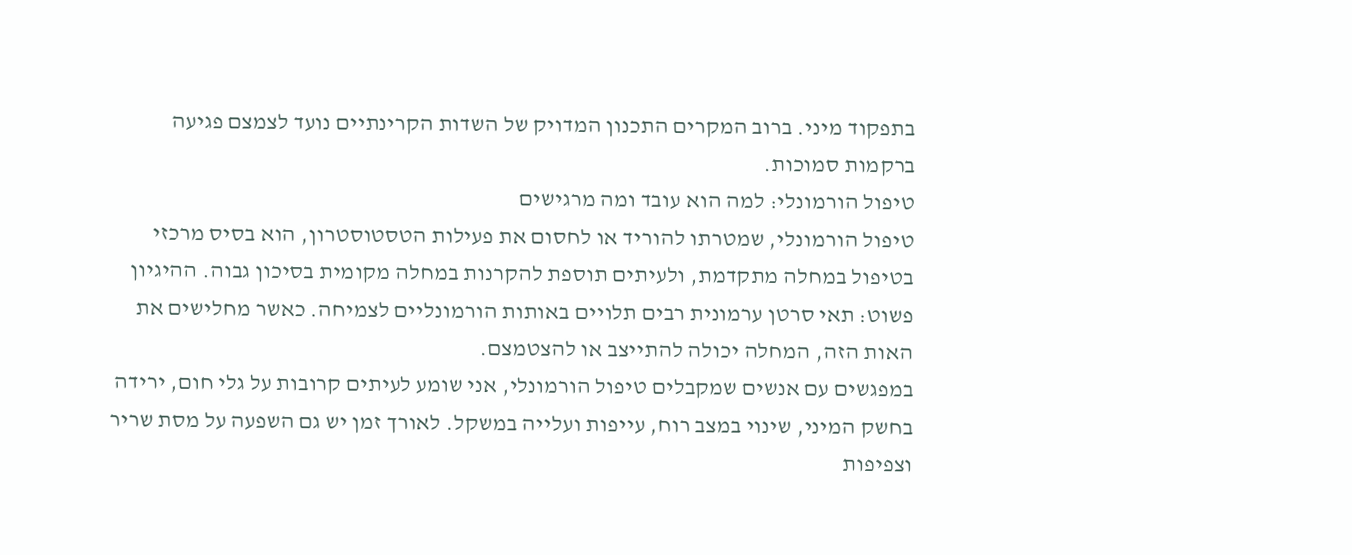בתפקוד מיני. ברוב המקרים התכנון המדויק של השדות הקרינתיים נועד לצמצם פגיעה ברקמות סמוכות.
טיפול הורמונלי: למה הוא עובד ומה מרגישים
טיפול הורמונלי, שמטרתו להוריד או לחסום את פעילות הטסטוסטרון, הוא בסיס מרכזי בטיפול במחלה מתקדמת, ולעיתים תוספת להקרנות במחלה מקומית בסיכון גבוה. ההיגיון פשוט: תאי סרטן ערמונית רבים תלויים באותות הורמונליים לצמיחה. כאשר מחלישים את האות הזה, המחלה יכולה להתייצב או להצטמצם.
במפגשים עם אנשים שמקבלים טיפול הורמונלי, אני שומע לעיתים קרובות על גלי חום, ירידה בחשק המיני, שינוי במצב רוח, עייפות ועלייה במשקל. לאורך זמן יש גם השפעה על מסת שריר וצפיפות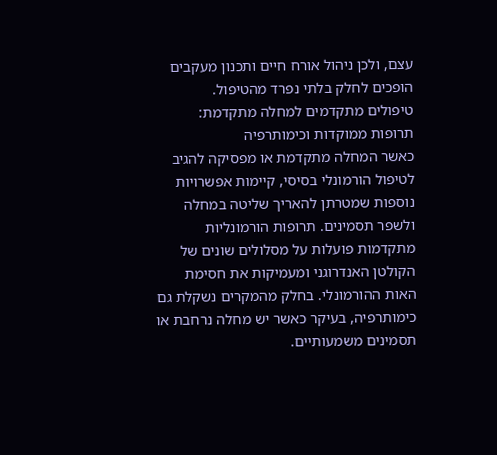עצם, ולכן ניהול אורח חיים ותכנון מעקבים הופכים לחלק בלתי נפרד מהטיפול.
טיפולים מתקדמים למחלה מתקדמת: תרופות ממוקדות וכימותרפיה
כאשר המחלה מתקדמת או מפסיקה להגיב לטיפול הורמונלי בסיסי, קיימות אפשרויות נוספות שמטרתן להאריך שליטה במחלה ולשפר תסמינים. תרופות הורמונליות מתקדמות פועלות על מסלולים שונים של הקולטן האנדרוגני ומעמיקות את חסימת האות ההורמונלי. בחלק מהמקרים נשקלת גם כימותרפיה, בעיקר כאשר יש מחלה נרחבת או תסמינים משמעותיים.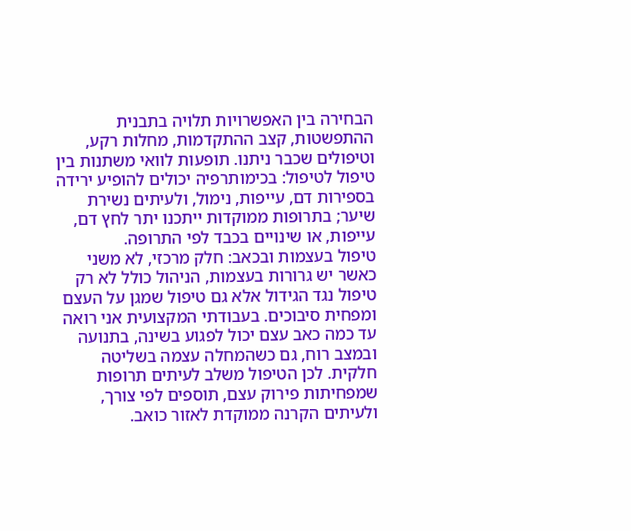הבחירה בין האפשרויות תלויה בתבנית ההתפשטות, קצב ההתקדמות, מחלות רקע, וטיפולים שכבר ניתנו. תופעות לוואי משתנות בין טיפול לטיפול: בכימותרפיה יכולים להופיע ירידה בספירות דם, עייפות, נימול, ולעיתים נשירת שיער; בתרופות ממוקדות ייתכנו יתר לחץ דם, עייפות, או שינויים בכבד לפי התרופה.
טיפול בעצמות ובכאב: חלק מרכזי, לא משני
כאשר יש גרורות בעצמות, הניהול כולל לא רק טיפול נגד הגידול אלא גם טיפול שמגן על העצם ומפחית סיבוכים. בעבודתי המקצועית אני רואה עד כמה כאב עצם יכול לפגוע בשינה, בתנועה ובמצב רוח, גם כשהמחלה עצמה בשליטה חלקית. לכן הטיפול משלב לעיתים תרופות שמפחיתות פירוק עצם, תוספים לפי צורך, ולעיתים הקרנה ממוקדת לאזור כואב.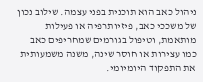ניהול כאב הוא תוכנית בפני עצמה. שילוב נכון של משככי כאב, פיזיותרפיה או פעילות מותאמת, וטיפול בגורמים שמחריפים כאב כמו עצירות או חוסר שינה, משנה משמעותית את התפקוד היומיומי.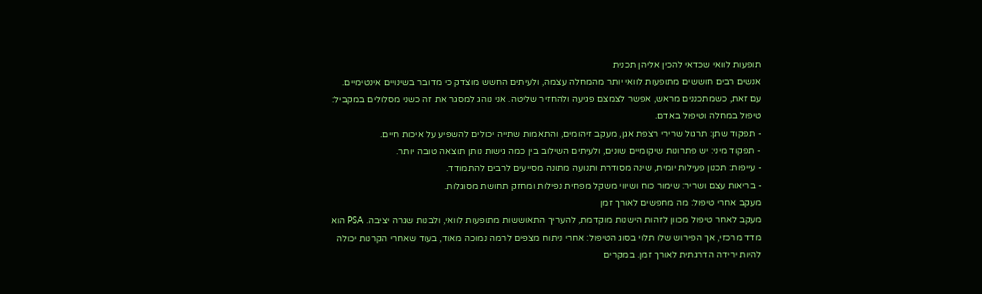תופעות לוואי שכדאי להכין אליהן תכנית
אנשים רבים חוששים מתופעות לוואי יותר מהמחלה עצמה, ולעיתים החשש מוצדק כי מדובר בשינויים אינטימיים. עם זאת, כשמתכננים מראש, אפשר לצמצם פגיעה ולהחזיר שליטה. אני נוהג למסגר את זה כשני מסלולים במקביל: טיפול במחלה וטיפול באדם.
- תפקוד שתן: תרגול שרירי רצפת אגן, מעקב זיהומים, והתאמות שתייה יכולים להשפיע על איכות חיים.
- תפקוד מיני: יש פתרונות שיקומיים שונים, ולעיתים השילוב בין כמה גישות נותן תוצאה טובה יותר.
- עייפות: תכנון פעילות יומית, שינה מסודרת ותנועה מתונה מסייעים לרבים להתמודד.
- בריאות עצם ושריר: שימור כוח ושיווי משקל מפחית נפילות ומחזק תחושת מסוגלות.
מעקב אחרי טיפול: מה מחפשים לאורך זמן
מעקב לאחר טיפול מכוון לזהות הישנות מוקדמת, להעריך התאוששות מתופעות לוואי, ולבנות שגרה יציבה. PSA הוא מדד מרכזי, אך הפירוש שלו תלוי בסוג הטיפול: אחרי ניתוח מצפים לרמה נמוכה מאוד, בעוד שאחרי הקרנות יכולה להיות ירידה הדרגתית לאורך זמן. במקרים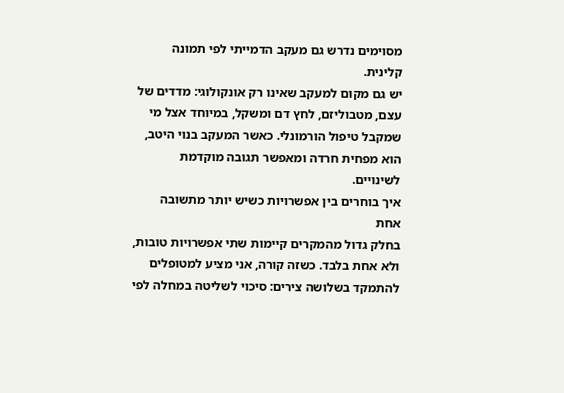מסוימים נדרש גם מעקב הדמייתי לפי תמונה קלינית.
יש גם מקום למעקב שאינו רק אונקולוגי: מדדים של עצם, מטבוליזם, לחץ דם ומשקל, במיוחד אצל מי שמקבל טיפול הורמונלי. כאשר המעקב בנוי היטב, הוא מפחית חרדה ומאפשר תגובה מוקדמת לשינויים.
איך בוחרים בין אפשרויות כשיש יותר מתשובה אחת
בחלק גדול מהמקרים קיימות שתי אפשרויות טובות, ולא אחת בלבד. כשזה קורה, אני מציע למטופלים להתמקד בשלושה צירים: סיכוי לשליטה במחלה לפי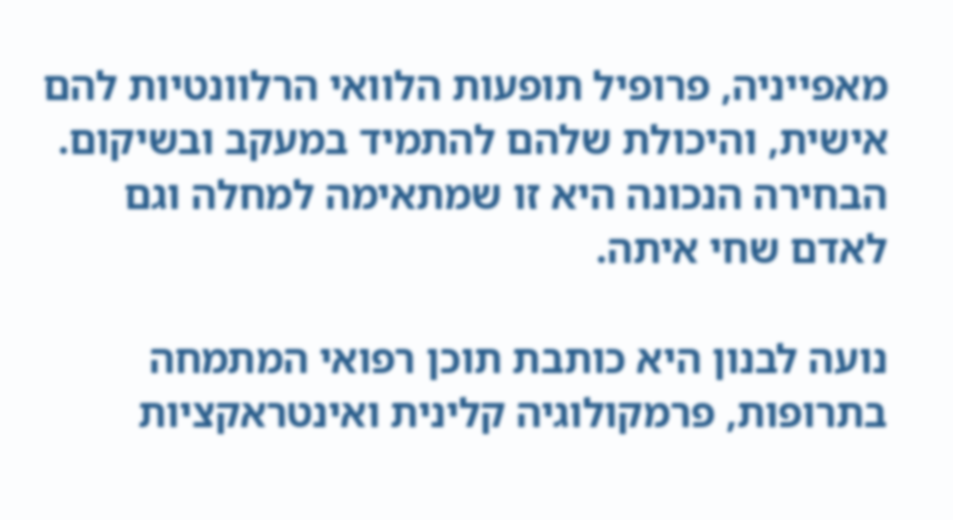מאפייניה, פרופיל תופעות הלוואי הרלוונטיות להם אישית, והיכולת שלהם להתמיד במעקב ובשיקום. הבחירה הנכונה היא זו שמתאימה למחלה וגם לאדם שחי איתה.

נועה לבנון היא כותבת תוכן רפואי המתמחה בתרופות, פרמקולוגיה קלינית ואינטראקציות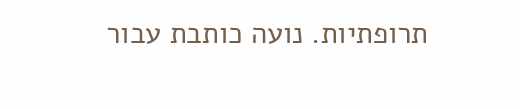תרופתיות. נועה כותבת עבור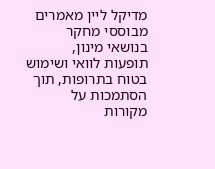מדיקל ליין מאמרים מבוססי מחקר בנושאי מינון, תופעות לוואי ושימוש בטוח בתרופות, תוך הסתמכות על מקורות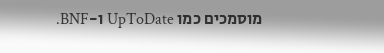מוסמכים כמו UpToDate ו-BNF.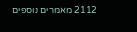2112 מאמרים נוספים